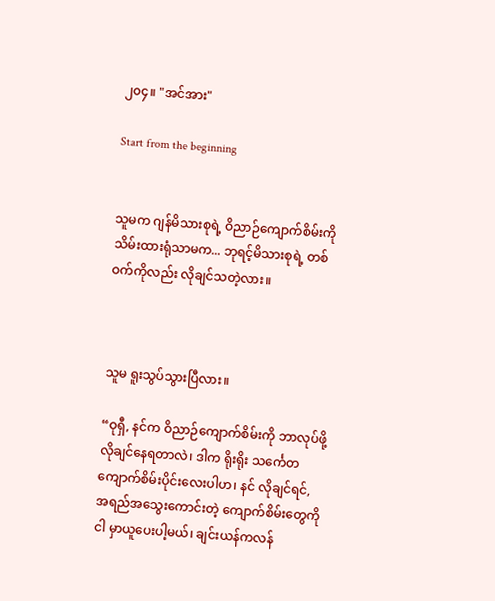၂၀၄။ "အင်အား"

Start from the beginning


သူမက ဂျန်မိသားစုရဲ့ ဝိညာဉ်ကျောက်စိမ်းကို သိမ်းထားရုံသာမက... ဘုရင့်မိသားစုရဲ့ တစ်ဝက်ကိုလည်း လိုချင်သတဲ့လား။



သူမ ရူးသွပ်သွားပြီလား။

“ဝုရှီ, နင်က ဝိညာဉ်ကျောက်စိမ်းကို ဘာလုပ်ဖို့ လိုချင်နေရတာလဲ၊ ဒါက ရိုးရိုး သင်္ကေတ ကျောက်စိမ်းပိုင်းလေးပါဟ၊ နင် လိုချင်ရင်, အရည်အသွေးကောင်းတဲ့ ကျောက်စိမ်းတွေကို ငါ မှာယူပေးပါ့မယ်၊ ချင်းယန်ကလန်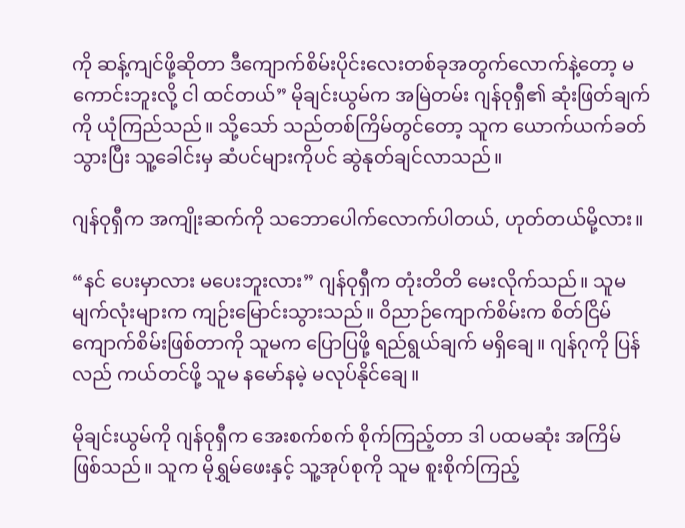ကို ဆန့်ကျင်ဖို့ဆိုတာ ဒီကျောက်စိမ်းပိုင်းလေးတစ်ခုအတွက်လောက်နဲ့တော့ မကောင်းဘူးလို့ ငါ ထင်တယ်” မိုချင်းယွမ်က အမြဲတမ်း ဂျန်ဝုရှီ၏ ဆုံးဖြတ်ချက်ကို ယုံကြည်သည်။ သို့သော် သည်တစ်ကြိမ်တွင်တော့ သူက ယောက်ယက်ခတ်သွားပြီး သူ့ခေါင်းမှ ဆံပင်များကိုပင် ဆွဲနုတ်ချင်လာသည်။

ဂျန်ဝုရှီက အကျိုးဆက်ကို သဘောပေါက်လောက်ပါတယ်, ဟုတ်တယ်မို့လား။

“နင် ပေးမှာလား မပေးဘူးလား” ဂျန်ဝုရှီက တုံးတိတိ မေးလိုက်သည်။ သူမ မျက်လုံးများက ကျဉ်းမြောင်းသွားသည်။ ဝိညာဉ်ကျောက်စိမ်းက စိတ်ငြိမ်ကျောက်စိမ်းဖြစ်တာကို သူမက ပြောပြဖို့ ရည်ရွယ်ချက် မရှိချေ။ ဂျန်ဂုကို ပြန်လည် ကယ်တင်ဖို့ သူမ နမော်နမဲ့ မလုပ်နိုင်ချေ။

မိုချင်းယွမ်ကို ဂျန်ဝုရှီက အေးစက်စက် စိုက်ကြည့်တာ ဒါ ပထမဆုံး အကြိမ် ဖြစ်သည်။ သူက မိုရွှမ်ဖေးနှင့် သူ့အုပ်စုကို သူမ စူးစိုက်ကြည့်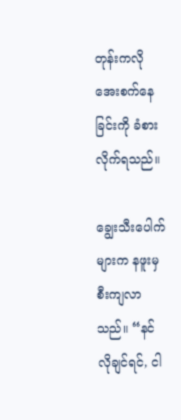တုန်းကလို အေးစက်နေခြင်းကို ခံစားလိုက်ရသည်။

ချွေးသီးပေါက်များက နဖူးမှ စီးကျလာသည်။ “နင် လိုချင်ရင်, ငါ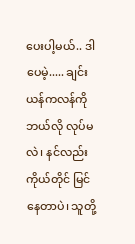ပေးပါ့မယ်.. ဒါပေမဲ့..... ချင်းယန်ကလန်ကို ဘယ်လို လုပ်မလဲ၊ နင်လည်း ကိုယ်တိုင် မြင်နေတာပဲ၊ သူတို့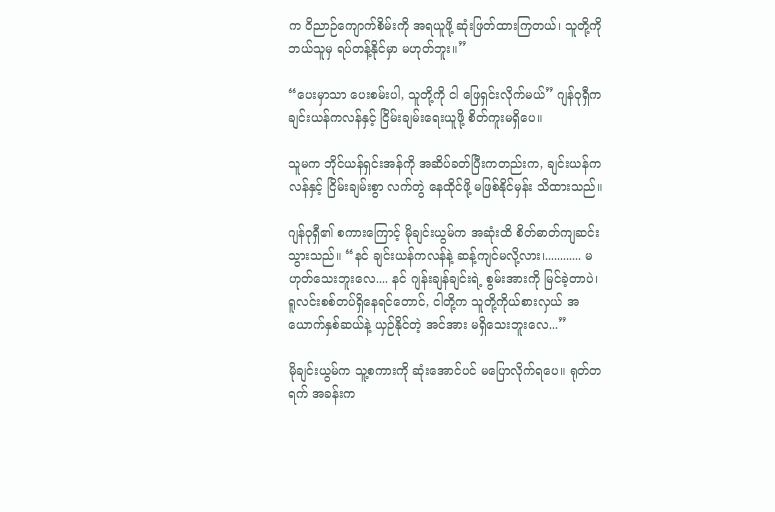က ဝိညာဉ်ကျောက်စိမ်းကို အရယူဖို့ ဆုံးဖြတ်ထားကြတယ်၊ သူတို့ကို ဘယ်သူမှ ရပ်တန့်နိုင်မှာ မဟုတ်ဘူး။”

“ပေးမှာသာ ပေးစမ်းပါ, သူတို့ကို ငါ ဖြေရှင်းလိုက်မယ်” ဂျန်ဝုရှီက ချင်းယန်ကလန်နှင့် ငြိမ်းချမ်းရေးယူဖို့ စိတ်ကူးမရှိပေ။

သူမက ဘိုင်ယန်ရှင်းအန်ကို အဆိပ်ခတ်ပြီးကတည်းက, ချင်းယန်ကလန်နှင့် ငြိမ်းချမ်းစွာ လက်တွဲ နေထိုင်ဖို့ မဖြစ်နိုင်မှန်း သိထားသည်။

ဂျန်ဝုရှီ၏ စကားကြောင့် မိုချင်းယွမ်က အဆုံးထိ စိတ်ဓာတ်ကျဆင်းသွားသည်။ “နင် ချင်းယန်ကလန်နဲ့ ဆန့်ကျင်မလို့လား၊............ မဟုတ်သေးဘူးလေ.... နင် ဂျန်းချန်ချင်းရဲ့ စွမ်းအားကို မြင်ခဲ့တာပဲ၊ ရူလင်းစစ်တပ်ရှိနေရင်တောင်, ငါတို့က သူတို့ကိုယ်စားလှယ် အယောက်နှစ်ဆယ်နဲ့ ယှဉ်နိုင်တဲ့ အင်အား မရှိသေးဘူးလေ...”

မိုချင်းယွမ်က သူ့စကားကို ဆုံးအောင်ပင် မပြောလိုက်ရပေ။ ရုတ်တရက် အခန်းက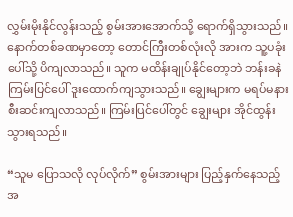လွှမ်းမိုးနိုင်လွန်းသည့် စွမ်းအားအောက်သို့ ရောက်ရှိသွားသည်။ နောက်တစ်ခဏမှာတော့ တောင်ကြီးတစ်လုံးလို အားက သူ့ပခုံးပေါ်သို့ ပိကျလာသည်။ သူက မထိန်းချုပ်နိုင်တော့ဘဲ ဘန်းခနဲ ကြမ်းပြင်ပေါ် ဒူးထောက်ကျသွားသည်။ ချွေးများက မရပ်မနား စီးဆင်းကျလာသည်။ ကြမ်းပြင်ပေါ်တွင် ချွေးများ အိုင်ထွန်းသွားရသည်။

“သူမ ပြောသလို လုပ်လိုက်” စွမ်းအားများ ပြည့်နှက်နေသည့် အ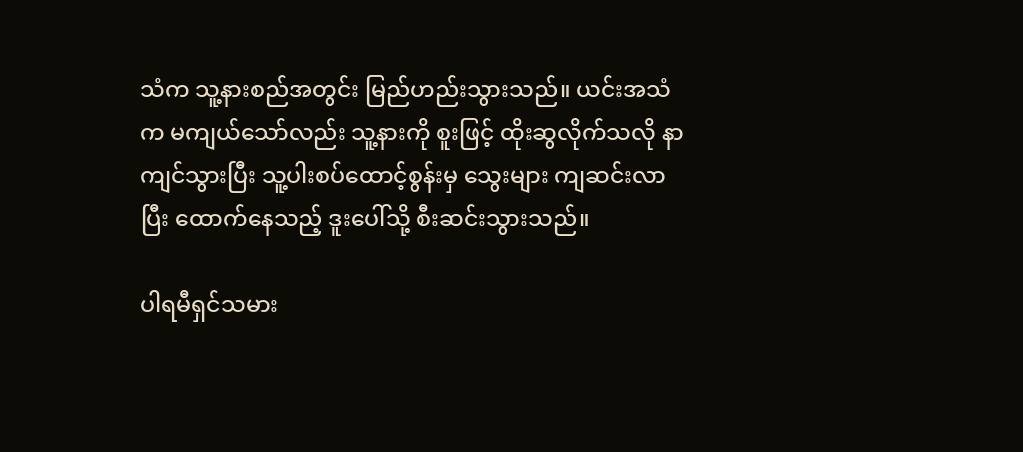သံက သူ့နားစည်အတွင်း မြည်ဟည်းသွားသည်။ ယင်းအသံက မကျယ်သော်လည်း သူ့နားကို စူးဖြင့် ထိုးဆွလိုက်သလို နာကျင်သွားပြီး သူ့ပါးစပ်ထောင့်စွန်းမှ သွေးများ ကျဆင်းလာပြီး ထောက်နေသည့် ဒူးပေါ်သို့ စီးဆင်းသွားသည်။

ပါရမီရှင်သမား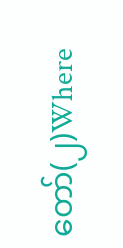တော်(၂)Where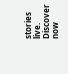stories live. Discover now